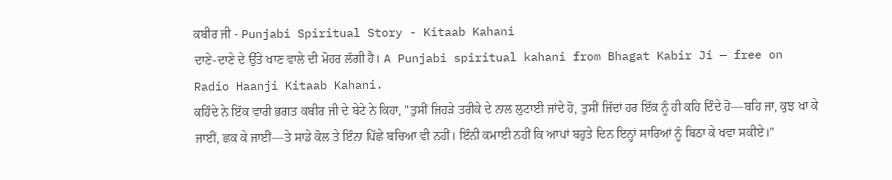ਕਬੀਰ ਜੀ - Punjabi Spiritual Story - Kitaab Kahani
ਦਾਣੇ-ਦਾਣੇ ਦੇ ਉੱਤੇ ਖਾਣ ਵਾਲੇ ਦੀ ਮੋਹਰ ਲੱਗੀ ਹੈ। A Punjabi spiritual kahani from Bhagat Kabir Ji — free on Radio Haanji Kitaab Kahani.
ਕਹਿੰਦੇ ਨੇ ਇੱਕ ਵਾਰੀ ਭਗਤ ਕਬੀਰ ਜੀ ਦੇ ਬੇਟੇ ਨੇ ਕਿਹਾ, "ਤੁਸੀਂ ਜਿਹੜੇ ਤਰੀਕੇ ਦੇ ਨਾਲ ਲੁਟਾਈ ਜਾਂਦੇ ਹੋ, ਤੁਸੀਂ ਜਿੱਦਾਂ ਹਰ ਇੱਕ ਨੂੰ ਹੀ ਕਹਿ ਦਿੰਦੇ ਹੋ—ਬਹਿ ਜਾ, ਕੁਝ ਖਾ ਕੇ ਜਾਈਂ, ਛਕ ਕੇ ਜਾਈਂ—ਤੇ ਸਾਡੇ ਕੋਲ ਤੇ ਇੰਨਾ ਪਿੱਛੇ ਬਚਿਆ ਵੀ ਨਹੀਂ। ਇੰਨੀ ਕਮਾਈ ਨਹੀਂ ਕਿ ਆਪਾਂ ਬਹੁਤੇ ਦਿਨ ਇਨ੍ਹਾਂ ਸਾਰਿਆਂ ਨੂੰ ਬਿਠਾ ਕੇ ਖਵਾ ਸਕੀਏ।"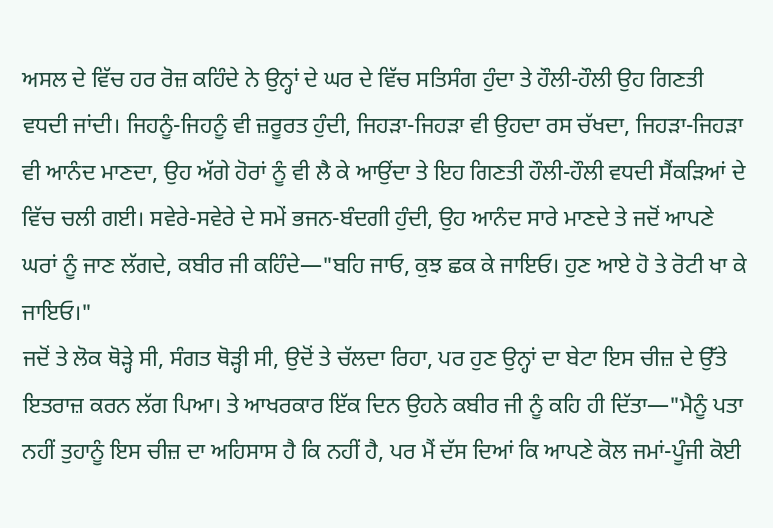ਅਸਲ ਦੇ ਵਿੱਚ ਹਰ ਰੋਜ਼ ਕਹਿੰਦੇ ਨੇ ਉਨ੍ਹਾਂ ਦੇ ਘਰ ਦੇ ਵਿੱਚ ਸਤਿਸੰਗ ਹੁੰਦਾ ਤੇ ਹੌਲੀ-ਹੌਲੀ ਉਹ ਗਿਣਤੀ ਵਧਦੀ ਜਾਂਦੀ। ਜਿਹਨੂੰ-ਜਿਹਨੂੰ ਵੀ ਜ਼ਰੂਰਤ ਹੁੰਦੀ, ਜਿਹੜਾ-ਜਿਹੜਾ ਵੀ ਉਹਦਾ ਰਸ ਚੱਖਦਾ, ਜਿਹੜਾ-ਜਿਹੜਾ ਵੀ ਆਨੰਦ ਮਾਣਦਾ, ਉਹ ਅੱਗੇ ਹੋਰਾਂ ਨੂੰ ਵੀ ਲੈ ਕੇ ਆਉਂਦਾ ਤੇ ਇਹ ਗਿਣਤੀ ਹੌਲੀ-ਹੌਲੀ ਵਧਦੀ ਸੈਂਕੜਿਆਂ ਦੇ ਵਿੱਚ ਚਲੀ ਗਈ। ਸਵੇਰੇ-ਸਵੇਰੇ ਦੇ ਸਮੇਂ ਭਜਨ-ਬੰਦਗੀ ਹੁੰਦੀ, ਉਹ ਆਨੰਦ ਸਾਰੇ ਮਾਣਦੇ ਤੇ ਜਦੋਂ ਆਪਣੇ ਘਰਾਂ ਨੂੰ ਜਾਣ ਲੱਗਦੇ, ਕਬੀਰ ਜੀ ਕਹਿੰਦੇ—"ਬਹਿ ਜਾਓ, ਕੁਝ ਛਕ ਕੇ ਜਾਇਓ। ਹੁਣ ਆਏ ਹੋ ਤੇ ਰੋਟੀ ਖਾ ਕੇ ਜਾਇਓ।"
ਜਦੋਂ ਤੇ ਲੋਕ ਥੋੜ੍ਹੇ ਸੀ, ਸੰਗਤ ਥੋੜ੍ਹੀ ਸੀ, ਉਦੋਂ ਤੇ ਚੱਲਦਾ ਰਿਹਾ, ਪਰ ਹੁਣ ਉਨ੍ਹਾਂ ਦਾ ਬੇਟਾ ਇਸ ਚੀਜ਼ ਦੇ ਉੱਤੇ ਇਤਰਾਜ਼ ਕਰਨ ਲੱਗ ਪਿਆ। ਤੇ ਆਖਰਕਾਰ ਇੱਕ ਦਿਨ ਉਹਨੇ ਕਬੀਰ ਜੀ ਨੂੰ ਕਹਿ ਹੀ ਦਿੱਤਾ—"ਮੈਨੂੰ ਪਤਾ ਨਹੀਂ ਤੁਹਾਨੂੰ ਇਸ ਚੀਜ਼ ਦਾ ਅਹਿਸਾਸ ਹੈ ਕਿ ਨਹੀਂ ਹੈ, ਪਰ ਮੈਂ ਦੱਸ ਦਿਆਂ ਕਿ ਆਪਣੇ ਕੋਲ ਜਮਾਂ-ਪੂੰਜੀ ਕੋਈ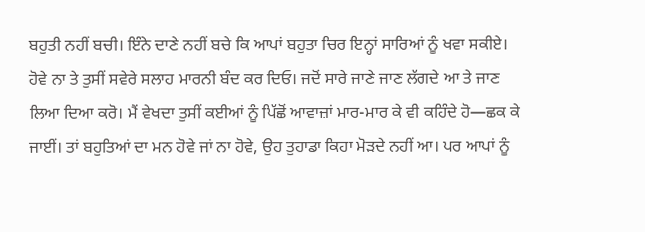ਬਹੁਤੀ ਨਹੀਂ ਬਚੀ। ਇੰਨੇ ਦਾਣੇ ਨਹੀਂ ਬਚੇ ਕਿ ਆਪਾਂ ਬਹੁਤਾ ਚਿਰ ਇਨ੍ਹਾਂ ਸਾਰਿਆਂ ਨੂੰ ਖਵਾ ਸਕੀਏ। ਹੋਵੇ ਨਾ ਤੇ ਤੁਸੀਂ ਸਵੇਰੇ ਸਲਾਹ ਮਾਰਨੀ ਬੰਦ ਕਰ ਦਿਓ। ਜਦੋਂ ਸਾਰੇ ਜਾਣੇ ਜਾਣ ਲੱਗਦੇ ਆ ਤੇ ਜਾਣ ਲਿਆ ਦਿਆ ਕਰੋ। ਮੈਂ ਵੇਖਦਾ ਤੁਸੀਂ ਕਈਆਂ ਨੂੰ ਪਿੱਛੋਂ ਆਵਾਜ਼ਾਂ ਮਾਰ-ਮਾਰ ਕੇ ਵੀ ਕਹਿੰਦੇ ਹੋ—ਛਕ ਕੇ ਜਾਈਂ। ਤਾਂ ਬਹੁਤਿਆਂ ਦਾ ਮਨ ਹੋਵੇ ਜਾਂ ਨਾ ਹੋਵੇ, ਉਹ ਤੁਹਾਡਾ ਕਿਹਾ ਮੋੜਦੇ ਨਹੀਂ ਆ। ਪਰ ਆਪਾਂ ਨੂੰ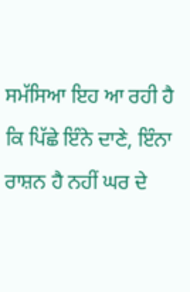ਸਮੱਸਿਆ ਇਹ ਆ ਰਹੀ ਹੈ ਕਿ ਪਿੱਛੇ ਇੰਨੇ ਦਾਣੇ, ਇੰਨਾ ਰਾਸ਼ਨ ਹੈ ਨਹੀਂ ਘਰ ਦੇ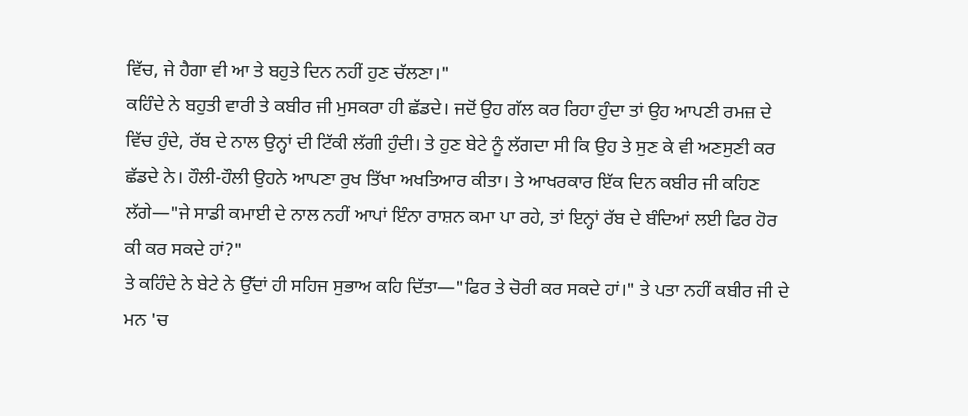ਵਿੱਚ, ਜੇ ਹੈਗਾ ਵੀ ਆ ਤੇ ਬਹੁਤੇ ਦਿਨ ਨਹੀਂ ਹੁਣ ਚੱਲਣਾ।"
ਕਹਿੰਦੇ ਨੇ ਬਹੁਤੀ ਵਾਰੀ ਤੇ ਕਬੀਰ ਜੀ ਮੁਸਕਰਾ ਹੀ ਛੱਡਦੇ। ਜਦੋਂ ਉਹ ਗੱਲ ਕਰ ਰਿਹਾ ਹੁੰਦਾ ਤਾਂ ਉਹ ਆਪਣੀ ਰਮਜ਼ ਦੇ ਵਿੱਚ ਹੁੰਦੇ, ਰੱਬ ਦੇ ਨਾਲ ਉਨ੍ਹਾਂ ਦੀ ਟਿੱਕੀ ਲੱਗੀ ਹੁੰਦੀ। ਤੇ ਹੁਣ ਬੇਟੇ ਨੂੰ ਲੱਗਦਾ ਸੀ ਕਿ ਉਹ ਤੇ ਸੁਣ ਕੇ ਵੀ ਅਣਸੁਣੀ ਕਰ ਛੱਡਦੇ ਨੇ। ਹੌਲੀ-ਹੌਲੀ ਉਹਨੇ ਆਪਣਾ ਰੁਖ ਤਿੱਖਾ ਅਖਤਿਆਰ ਕੀਤਾ। ਤੇ ਆਖਰਕਾਰ ਇੱਕ ਦਿਨ ਕਬੀਰ ਜੀ ਕਹਿਣ ਲੱਗੇ—"ਜੇ ਸਾਡੀ ਕਮਾਈ ਦੇ ਨਾਲ ਨਹੀਂ ਆਪਾਂ ਇੰਨਾ ਰਾਸ਼ਨ ਕਮਾ ਪਾ ਰਹੇ, ਤਾਂ ਇਨ੍ਹਾਂ ਰੱਬ ਦੇ ਬੰਦਿਆਂ ਲਈ ਫਿਰ ਹੋਰ ਕੀ ਕਰ ਸਕਦੇ ਹਾਂ?"
ਤੇ ਕਹਿੰਦੇ ਨੇ ਬੇਟੇ ਨੇ ਉੱਦਾਂ ਹੀ ਸਹਿਜ ਸੁਭਾਅ ਕਹਿ ਦਿੱਤਾ—"ਫਿਰ ਤੇ ਚੋਰੀ ਕਰ ਸਕਦੇ ਹਾਂ।" ਤੇ ਪਤਾ ਨਹੀਂ ਕਬੀਰ ਜੀ ਦੇ ਮਨ 'ਚ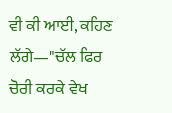ਵੀ ਕੀ ਆਈ, ਕਹਿਣ ਲੱਗੇ—"ਚੱਲ ਫਿਰ ਚੋਰੀ ਕਰਕੇ ਵੇਖ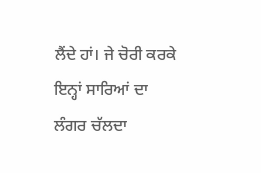ਲੈਂਦੇ ਹਾਂ। ਜੇ ਚੋਰੀ ਕਰਕੇ ਇਨ੍ਹਾਂ ਸਾਰਿਆਂ ਦਾ ਲੰਗਰ ਚੱਲਦਾ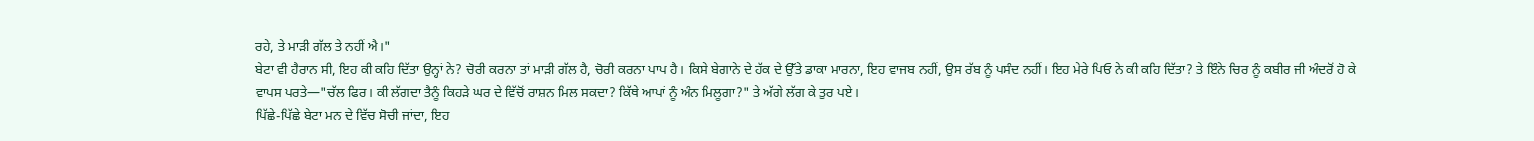ਰਹੇ, ਤੇ ਮਾੜੀ ਗੱਲ ਤੇ ਨਹੀਂ ਐ।"
ਬੇਟਾ ਵੀ ਹੈਰਾਨ ਸੀ, ਇਹ ਕੀ ਕਹਿ ਦਿੱਤਾ ਉਨ੍ਹਾਂ ਨੇ? ਚੋਰੀ ਕਰਨਾ ਤਾਂ ਮਾੜੀ ਗੱਲ ਹੈ, ਚੋਰੀ ਕਰਨਾ ਪਾਪ ਹੈ। ਕਿਸੇ ਬੇਗਾਨੇ ਦੇ ਹੱਕ ਦੇ ਉੱਤੇ ਡਾਕਾ ਮਾਰਨਾ, ਇਹ ਵਾਜਬ ਨਹੀਂ, ਉਸ ਰੱਬ ਨੂੰ ਪਸੰਦ ਨਹੀਂ। ਇਹ ਮੇਰੇ ਪਿਓ ਨੇ ਕੀ ਕਹਿ ਦਿੱਤਾ? ਤੇ ਇੰਨੇ ਚਿਰ ਨੂੰ ਕਬੀਰ ਜੀ ਅੰਦਰੋਂ ਹੋ ਕੇ ਵਾਪਸ ਪਰਤੇ—"ਚੱਲ ਫਿਰ। ਕੀ ਲੱਗਦਾ ਤੈਨੂੰ ਕਿਹੜੇ ਘਰ ਦੇ ਵਿੱਚੋਂ ਰਾਸ਼ਨ ਮਿਲ ਸਕਦਾ? ਕਿੱਥੇ ਆਪਾਂ ਨੂੰ ਅੰਨ ਮਿਲੂਗਾ?" ਤੇ ਅੱਗੇ ਲੱਗ ਕੇ ਤੁਰ ਪਏ।
ਪਿੱਛੇ-ਪਿੱਛੇ ਬੇਟਾ ਮਨ ਦੇ ਵਿੱਚ ਸੋਚੀ ਜਾਂਦਾ, ਇਹ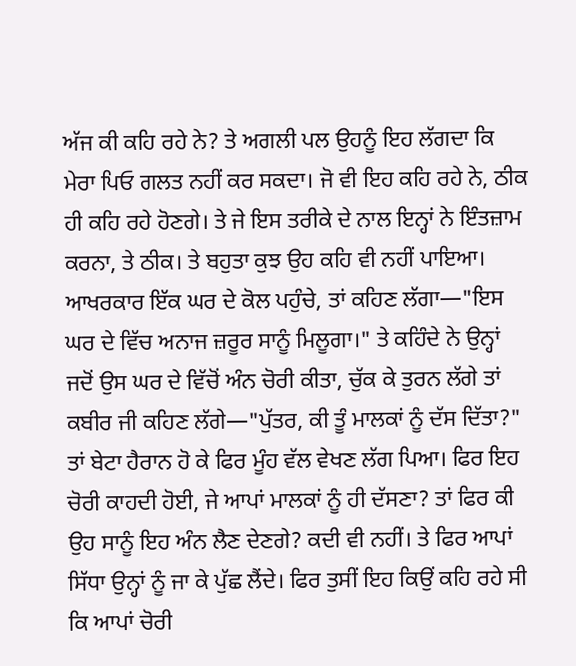ਅੱਜ ਕੀ ਕਹਿ ਰਹੇ ਨੇ? ਤੇ ਅਗਲੀ ਪਲ ਉਹਨੂੰ ਇਹ ਲੱਗਦਾ ਕਿ ਮੇਰਾ ਪਿਓ ਗਲਤ ਨਹੀਂ ਕਰ ਸਕਦਾ। ਜੋ ਵੀ ਇਹ ਕਹਿ ਰਹੇ ਨੇ, ਠੀਕ ਹੀ ਕਹਿ ਰਹੇ ਹੋਣਗੇ। ਤੇ ਜੇ ਇਸ ਤਰੀਕੇ ਦੇ ਨਾਲ ਇਨ੍ਹਾਂ ਨੇ ਇੰਤਜ਼ਾਮ ਕਰਨਾ, ਤੇ ਠੀਕ। ਤੇ ਬਹੁਤਾ ਕੁਝ ਉਹ ਕਹਿ ਵੀ ਨਹੀਂ ਪਾਇਆ।
ਆਖਰਕਾਰ ਇੱਕ ਘਰ ਦੇ ਕੋਲ ਪਹੁੰਚੇ, ਤਾਂ ਕਹਿਣ ਲੱਗਾ—"ਇਸ ਘਰ ਦੇ ਵਿੱਚ ਅਨਾਜ ਜ਼ਰੂਰ ਸਾਨੂੰ ਮਿਲੂਗਾ।" ਤੇ ਕਹਿੰਦੇ ਨੇ ਉਨ੍ਹਾਂ ਜਦੋਂ ਉਸ ਘਰ ਦੇ ਵਿੱਚੋਂ ਅੰਨ ਚੋਰੀ ਕੀਤਾ, ਚੁੱਕ ਕੇ ਤੁਰਨ ਲੱਗੇ ਤਾਂ ਕਬੀਰ ਜੀ ਕਹਿਣ ਲੱਗੇ—"ਪੁੱਤਰ, ਕੀ ਤੂੰ ਮਾਲਕਾਂ ਨੂੰ ਦੱਸ ਦਿੱਤਾ?"
ਤਾਂ ਬੇਟਾ ਹੈਰਾਨ ਹੋ ਕੇ ਫਿਰ ਮੂੰਹ ਵੱਲ ਵੇਖਣ ਲੱਗ ਪਿਆ। ਫਿਰ ਇਹ ਚੋਰੀ ਕਾਹਦੀ ਹੋਈ, ਜੇ ਆਪਾਂ ਮਾਲਕਾਂ ਨੂੰ ਹੀ ਦੱਸਣਾ? ਤਾਂ ਫਿਰ ਕੀ ਉਹ ਸਾਨੂੰ ਇਹ ਅੰਨ ਲੈਣ ਦੇਣਗੇ? ਕਦੀ ਵੀ ਨਹੀਂ। ਤੇ ਫਿਰ ਆਪਾਂ ਸਿੱਧਾ ਉਨ੍ਹਾਂ ਨੂੰ ਜਾ ਕੇ ਪੁੱਛ ਲੈਂਦੇ। ਫਿਰ ਤੁਸੀਂ ਇਹ ਕਿਉਂ ਕਹਿ ਰਹੇ ਸੀ ਕਿ ਆਪਾਂ ਚੋਰੀ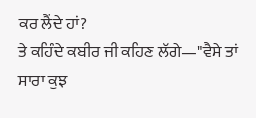ਕਰ ਲੈਂਦੇ ਹਾਂ?
ਤੇ ਕਹਿੰਦੇ ਕਬੀਰ ਜੀ ਕਹਿਣ ਲੱਗੇ—"ਵੈਸੇ ਤਾਂ ਸਾਰਾ ਕੁਝ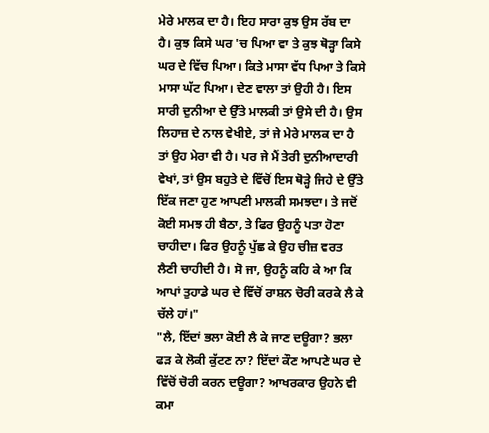ਮੇਰੇ ਮਾਲਕ ਦਾ ਹੈ। ਇਹ ਸਾਰਾ ਕੁਝ ਉਸ ਰੱਬ ਦਾ ਹੈ। ਕੁਝ ਕਿਸੇ ਘਰ 'ਚ ਪਿਆ ਵਾ ਤੇ ਕੁਝ ਥੋੜ੍ਹਾ ਕਿਸੇ ਘਰ ਦੇ ਵਿੱਚ ਪਿਆ। ਕਿਤੇ ਮਾਸਾ ਵੱਧ ਪਿਆ ਤੇ ਕਿਸੇ ਮਾਸਾ ਘੱਟ ਪਿਆ। ਦੇਣ ਵਾਲਾ ਤਾਂ ਉਹੀ ਹੈ। ਇਸ ਸਾਰੀ ਦੁਨੀਆ ਦੇ ਉੱਤੇ ਮਾਲਕੀ ਤਾਂ ਉਸੇ ਦੀ ਹੈ। ਉਸ ਲਿਹਾਜ਼ ਦੇ ਨਾਲ ਵੇਖੀਏ, ਤਾਂ ਜੇ ਮੇਰੇ ਮਾਲਕ ਦਾ ਹੈ ਤਾਂ ਉਹ ਮੇਰਾ ਵੀ ਹੈ। ਪਰ ਜੇ ਮੈਂ ਤੇਰੀ ਦੁਨੀਆਦਾਰੀ ਵੇਖਾਂ, ਤਾਂ ਉਸ ਬਹੁਤੇ ਦੇ ਵਿੱਚੋਂ ਇਸ ਥੋੜ੍ਹੇ ਜਿਹੇ ਦੇ ਉੱਤੇ ਇੱਕ ਜਣਾ ਹੁਣ ਆਪਣੀ ਮਾਲਕੀ ਸਮਝਦਾ। ਤੇ ਜਦੋਂ ਕੋਈ ਸਮਝ ਹੀ ਬੈਠਾ, ਤੇ ਫਿਰ ਉਹਨੂੰ ਪਤਾ ਹੋਣਾ ਚਾਹੀਦਾ। ਫਿਰ ਉਹਨੂੰ ਪੁੱਛ ਕੇ ਉਹ ਚੀਜ਼ ਵਰਤ ਲੈਣੀ ਚਾਹੀਦੀ ਹੈ। ਸੋ ਜਾ, ਉਹਨੂੰ ਕਹਿ ਕੇ ਆ ਕਿ ਆਪਾਂ ਤੁਹਾਡੇ ਘਰ ਦੇ ਵਿੱਚੋਂ ਰਾਸ਼ਨ ਚੋਰੀ ਕਰਕੇ ਲੈ ਕੇ ਚੱਲੇ ਹਾਂ।"
"ਲੈ, ਇੱਦਾਂ ਭਲਾ ਕੋਈ ਲੈ ਕੇ ਜਾਣ ਦਊਗਾ? ਭਲਾ ਫੜ ਕੇ ਲੋਕੀ ਕੁੱਟਣ ਨਾ? ਇੱਦਾਂ ਕੌਣ ਆਪਣੇ ਘਰ ਦੇ ਵਿੱਚੋਂ ਚੋਰੀ ਕਰਨ ਦਊਗਾ? ਆਖਰਕਾਰ ਉਹਨੇ ਵੀ ਕਮਾ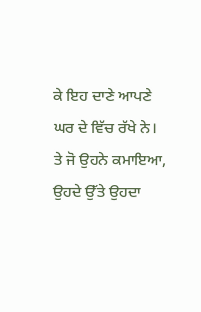ਕੇ ਇਹ ਦਾਣੇ ਆਪਣੇ ਘਰ ਦੇ ਵਿੱਚ ਰੱਖੇ ਨੇ। ਤੇ ਜੋ ਉਹਨੇ ਕਮਾਇਆ, ਉਹਦੇ ਉੱਤੇ ਉਹਦਾ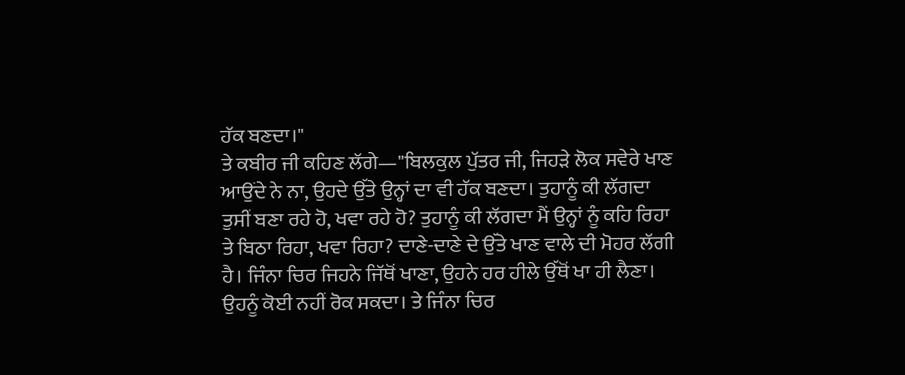ਹੱਕ ਬਣਦਾ।"
ਤੇ ਕਬੀਰ ਜੀ ਕਹਿਣ ਲੱਗੇ—"ਬਿਲਕੁਲ ਪੁੱਤਰ ਜੀ, ਜਿਹੜੇ ਲੋਕ ਸਵੇਰੇ ਖਾਣ ਆਉਂਦੇ ਨੇ ਨਾ, ਉਹਦੇ ਉੱਤੇ ਉਨ੍ਹਾਂ ਦਾ ਵੀ ਹੱਕ ਬਣਦਾ। ਤੁਹਾਨੂੰ ਕੀ ਲੱਗਦਾ ਤੁਸੀਂ ਬਣਾ ਰਹੇ ਹੋ, ਖਵਾ ਰਹੇ ਹੋ? ਤੁਹਾਨੂੰ ਕੀ ਲੱਗਦਾ ਮੈਂ ਉਨ੍ਹਾਂ ਨੂੰ ਕਹਿ ਰਿਹਾ ਤੇ ਬਿਠਾ ਰਿਹਾ, ਖਵਾ ਰਿਹਾ? ਦਾਣੇ-ਦਾਣੇ ਦੇ ਉੱਤੇ ਖਾਣ ਵਾਲੇ ਦੀ ਮੋਹਰ ਲੱਗੀ ਹੈ। ਜਿੰਨਾ ਚਿਰ ਜਿਹਨੇ ਜਿੱਥੋਂ ਖਾਣਾ, ਉਹਨੇ ਹਰ ਹੀਲੇ ਉੱਥੋਂ ਖਾ ਹੀ ਲੈਣਾ। ਉਹਨੂੰ ਕੋਈ ਨਹੀਂ ਰੋਕ ਸਕਦਾ। ਤੇ ਜਿੰਨਾ ਚਿਰ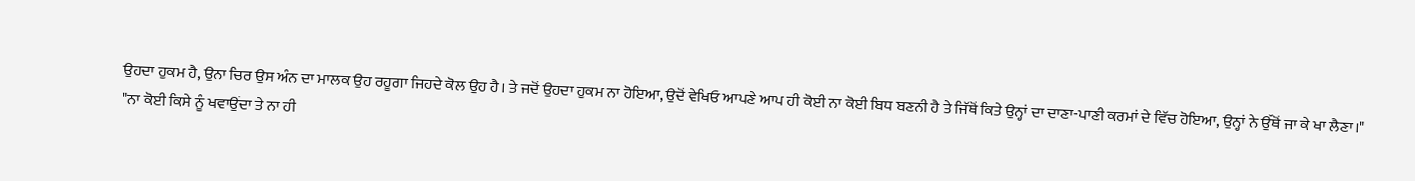ਉਹਦਾ ਹੁਕਮ ਹੈ, ਉਨਾ ਚਿਰ ਉਸ ਅੰਨ ਦਾ ਮਾਲਕ ਉਹ ਰਹੂਗਾ ਜਿਹਦੇ ਕੋਲ ਉਹ ਹੈ। ਤੇ ਜਦੋਂ ਉਹਦਾ ਹੁਕਮ ਨਾ ਹੋਇਆ, ਉਦੋਂ ਵੇਖਿਓ ਆਪਣੇ ਆਪ ਹੀ ਕੋਈ ਨਾ ਕੋਈ ਬਿਧ ਬਣਨੀ ਹੈ ਤੇ ਜਿੱਥੋਂ ਕਿਤੇ ਉਨ੍ਹਾਂ ਦਾ ਦਾਣਾ-ਪਾਣੀ ਕਰਮਾਂ ਦੇ ਵਿੱਚ ਹੋਇਆ, ਉਨ੍ਹਾਂ ਨੇ ਉੱਥੋਂ ਜਾ ਕੇ ਖਾ ਲੈਣਾ।"
"ਨਾ ਕੋਈ ਕਿਸੇ ਨੂੰ ਖਵਾਉਂਦਾ ਤੇ ਨਾ ਹੀ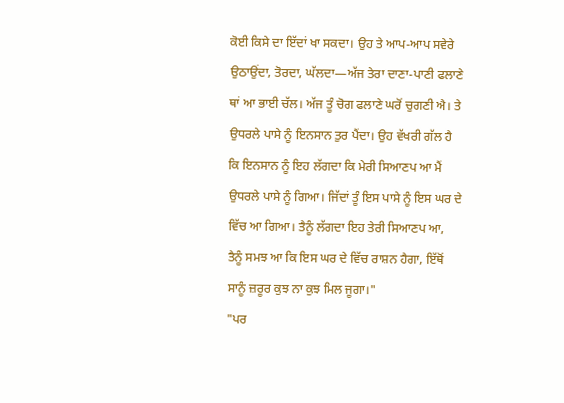ਕੋਈ ਕਿਸੇ ਦਾ ਇੱਦਾਂ ਖਾ ਸਕਦਾ। ਉਹ ਤੇ ਆਪ-ਆਪ ਸਵੇਰੇ ਉਠਾਉਂਦਾ, ਤੋਰਦਾ, ਘੱਲਦਾ—ਅੱਜ ਤੇਰਾ ਦਾਣਾ-ਪਾਣੀ ਫਲਾਣੇ ਥਾਂ ਆ ਭਾਈ ਚੱਲ। ਅੱਜ ਤੂੰ ਚੋਗ ਫਲਾਣੇ ਘਰੋਂ ਚੁਗਣੀ ਐ। ਤੇ ਉਧਰਲੇ ਪਾਸੇ ਨੂੰ ਇਨਸਾਨ ਤੁਰ ਪੈਂਦਾ। ਉਹ ਵੱਖਰੀ ਗੱਲ ਹੈ ਕਿ ਇਨਸਾਨ ਨੂੰ ਇਹ ਲੱਗਦਾ ਕਿ ਮੇਰੀ ਸਿਆਣਪ ਆ ਮੈਂ ਉਧਰਲੇ ਪਾਸੇ ਨੂੰ ਗਿਆ। ਜਿੱਦਾਂ ਤੂੰ ਇਸ ਪਾਸੇ ਨੂੰ ਇਸ ਘਰ ਦੇ ਵਿੱਚ ਆ ਗਿਆ। ਤੈਨੂੰ ਲੱਗਦਾ ਇਹ ਤੇਰੀ ਸਿਆਣਪ ਆ, ਤੈਨੂੰ ਸਮਝ ਆ ਕਿ ਇਸ ਘਰ ਦੇ ਵਿੱਚ ਰਾਸ਼ਨ ਹੈਗਾ, ਇੱਥੋਂ ਸਾਨੂੰ ਜ਼ਰੂਰ ਕੁਝ ਨਾ ਕੁਝ ਮਿਲ ਜੂਗਾ।"
"ਪਰ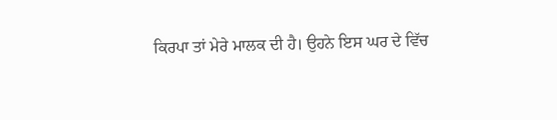ਕਿਰਪਾ ਤਾਂ ਮੇਰੇ ਮਾਲਕ ਦੀ ਹੈ। ਉਹਨੇ ਇਸ ਘਰ ਦੇ ਵਿੱਚ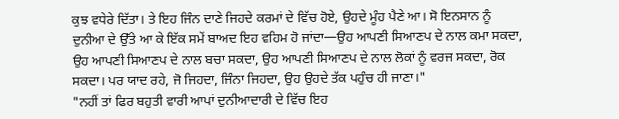ਕੁਝ ਵਧੇਰੇ ਦਿੱਤਾ। ਤੇ ਇਹ ਜਿੰਨ ਦਾਣੇ ਜਿਹਦੇ ਕਰਮਾਂ ਦੇ ਵਿੱਚ ਹੋਏ, ਉਹਦੇ ਮੂੰਹ ਪੈਣੇ ਆ। ਸੋ ਇਨਸਾਨ ਨੂੰ ਦੁਨੀਆ ਦੇ ਉੱਤੇ ਆ ਕੇ ਇੱਕ ਸਮੇਂ ਬਾਅਦ ਇਹ ਵਹਿਮ ਹੋ ਜਾਂਦਾ—ਉਹ ਆਪਣੀ ਸਿਆਣਪ ਦੇ ਨਾਲ ਕਮਾ ਸਕਦਾ, ਉਹ ਆਪਣੀ ਸਿਆਣਪ ਦੇ ਨਾਲ ਬਚਾ ਸਕਦਾ, ਉਹ ਆਪਣੀ ਸਿਆਣਪ ਦੇ ਨਾਲ ਲੋਕਾਂ ਨੂੰ ਵਰਜ ਸਕਦਾ, ਰੋਕ ਸਕਦਾ। ਪਰ ਯਾਦ ਰਹੇ, ਜੋ ਜਿਹਦਾ, ਜਿੰਨਾ ਜਿਹਦਾ, ਉਹ ਉਹਦੇ ਤੱਕ ਪਹੁੰਚ ਹੀ ਜਾਣਾ।"
"ਨਹੀਂ ਤਾਂ ਫਿਰ ਬਹੁਤੀ ਵਾਰੀ ਆਪਾਂ ਦੁਨੀਆਦਾਰੀ ਦੇ ਵਿੱਚ ਇਹ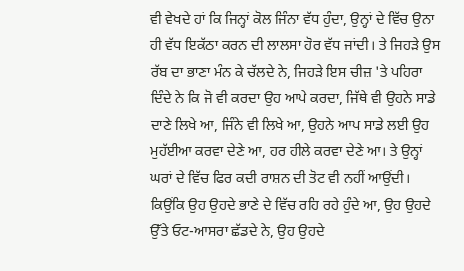ਵੀ ਵੇਖਦੇ ਹਾਂ ਕਿ ਜਿਨ੍ਹਾਂ ਕੋਲ ਜਿੰਨਾ ਵੱਧ ਹੁੰਦਾ, ਉਨ੍ਹਾਂ ਦੇ ਵਿੱਚ ਉਨਾ ਹੀ ਵੱਧ ਇਕੱਠਾ ਕਰਨ ਦੀ ਲਾਲਸਾ ਹੋਰ ਵੱਧ ਜਾਂਦੀ। ਤੇ ਜਿਹੜੇ ਉਸ ਰੱਬ ਦਾ ਭਾਣਾ ਮੰਨ ਕੇ ਚੱਲਦੇ ਨੇ, ਜਿਹੜੇ ਇਸ ਚੀਜ਼ 'ਤੇ ਪਹਿਰਾ ਦਿੰਦੇ ਨੇ ਕਿ ਜੋ ਵੀ ਕਰਦਾ ਉਹ ਆਪੇ ਕਰਦਾ, ਜਿੱਥੇ ਵੀ ਉਹਨੇ ਸਾਡੇ ਦਾਣੇ ਲਿਖੇ ਆ, ਜਿੰਨੇ ਵੀ ਲਿਖੇ ਆ, ਉਹਨੇ ਆਪ ਸਾਡੇ ਲਈ ਉਹ ਮੁਹੱਈਆ ਕਰਵਾ ਦੇਣੇ ਆ, ਹਰ ਹੀਲੇ ਕਰਵਾ ਦੇਣੇ ਆ। ਤੇ ਉਨ੍ਹਾਂ ਘਰਾਂ ਦੇ ਵਿੱਚ ਫਿਰ ਕਦੀ ਰਾਸ਼ਨ ਦੀ ਤੋਟ ਵੀ ਨਹੀਂ ਆਉਂਦੀ। ਕਿਉਂਕਿ ਉਹ ਉਹਦੇ ਭਾਣੇ ਦੇ ਵਿੱਚ ਰਹਿ ਰਹੇ ਹੁੰਦੇ ਆ, ਉਹ ਉਹਦੇ ਉੱਤੇ ਓਟ-ਆਸਰਾ ਛੱਡਦੇ ਨੇ, ਉਹ ਉਹਦੇ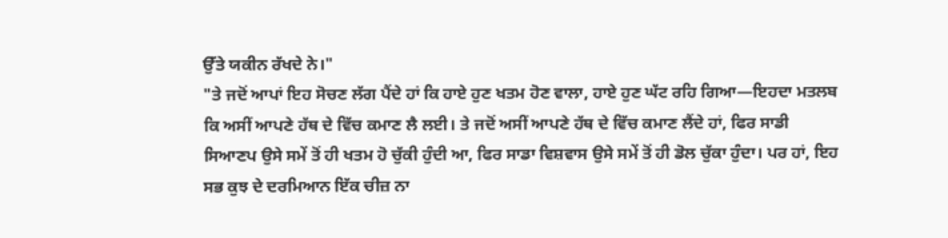ਉੱਤੇ ਯਕੀਨ ਰੱਖਦੇ ਨੇ।"
"ਤੇ ਜਦੋਂ ਆਪਾਂ ਇਹ ਸੋਚਣ ਲੱਗ ਪੈਂਦੇ ਹਾਂ ਕਿ ਹਾਏ ਹੁਣ ਖਤਮ ਹੋਣ ਵਾਲਾ, ਹਾਏ ਹੁਣ ਘੱਟ ਰਹਿ ਗਿਆ—ਇਹਦਾ ਮਤਲਬ ਕਿ ਅਸੀਂ ਆਪਣੇ ਹੱਥ ਦੇ ਵਿੱਚ ਕਮਾਣ ਲੈ ਲਈ। ਤੇ ਜਦੋਂ ਅਸੀਂ ਆਪਣੇ ਹੱਥ ਦੇ ਵਿੱਚ ਕਮਾਣ ਲੈਂਦੇ ਹਾਂ, ਫਿਰ ਸਾਡੀ ਸਿਆਣਪ ਉਸੇ ਸਮੇਂ ਤੋਂ ਹੀ ਖਤਮ ਹੋ ਚੁੱਕੀ ਹੁੰਦੀ ਆ, ਫਿਰ ਸਾਡਾ ਵਿਸ਼ਵਾਸ ਉਸੇ ਸਮੇਂ ਤੋਂ ਹੀ ਡੋਲ ਚੁੱਕਾ ਹੁੰਦਾ। ਪਰ ਹਾਂ, ਇਹ ਸਭ ਕੁਝ ਦੇ ਦਰਮਿਆਨ ਇੱਕ ਚੀਜ਼ ਨਾ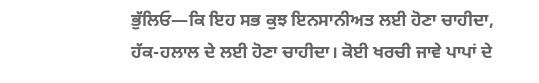ਭੁੱਲਿਓ—ਕਿ ਇਹ ਸਭ ਕੁਝ ਇਨਸਾਨੀਅਤ ਲਈ ਹੋਣਾ ਚਾਹੀਦਾ, ਹੱਕ-ਹਲਾਲ ਦੇ ਲਈ ਹੋਣਾ ਚਾਹੀਦਾ। ਕੋਈ ਖਰਚੀ ਜਾਵੇ ਪਾਪਾਂ ਦੇ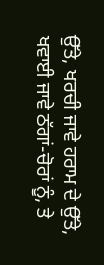ਉੱਤੇ, ਖਰਚੀ ਜਾਵੇ ਹਰਾਮ ਦੇ ਉੱਤੇ, ਖਵਾਈ ਜਾਵੇ ਠੱਗਾਂ-ਚੋਰਾਂ ਨੂੰ, ਤੇ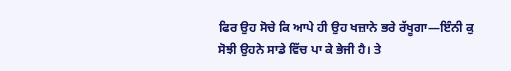ਫਿਰ ਉਹ ਸੋਚੇ ਕਿ ਆਪੇ ਹੀ ਉਹ ਖਜ਼ਾਨੇ ਭਰੇ ਰੱਖੂਗਾ—ਇੰਨੀ ਕੁ ਸੋਝੀ ਉਹਨੇ ਸਾਡੇ ਵਿੱਚ ਪਾ ਕੇ ਭੇਜੀ ਹੈ। ਤੇ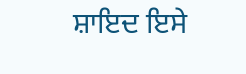ਸ਼ਾਇਦ ਇਸੇ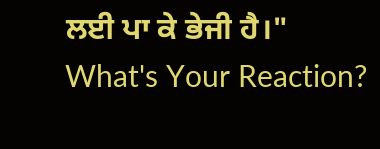ਲਈ ਪਾ ਕੇ ਭੇਜੀ ਹੈ।"
What's Your Reaction?